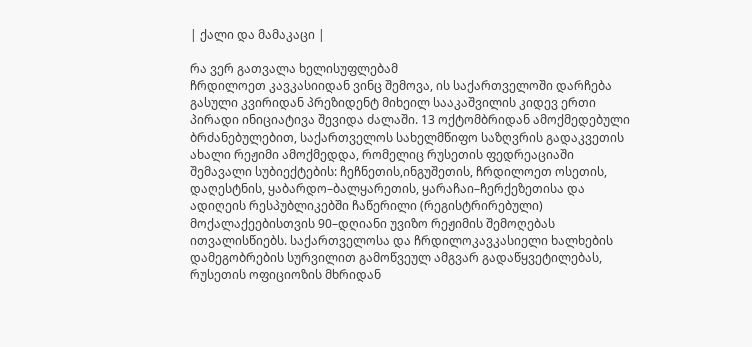| ქალი და მამაკაცი |

რა ვერ გათვალა ხელისუფლებამ
ჩრდილოეთ კავკასიიდან ვინც შემოვა, ის საქართველოში დარჩება
გასული კვირიდან პრეზიდენტ მიხეილ სააკაშვილის კიდევ ერთი პირადი ინიციატივა შევიდა ძალაში. 13 ოქტომბრიდან ამოქმედებული ბრძანებულებით, საქართველოს სახელმწიფო საზღვრის გადაკვეთის ახალი რეჟიმი ამოქმედდა, რომელიც რუსეთის ფედრეაციაში შემავალი სუბიექტების: ჩეჩნეთის,ინგუშეთის, ჩრდილოეთ ოსეთის, დაღესტნის, ყაბარდო–ბალყარეთის, ყარაჩაი–ჩერქეზეთისა და ადიღეის რესპუბლიკებში ჩაწერილი (რეგისტრირებული) მოქალაქეებისთვის 90–დღიანი უვიზო რეჟიმის შემოღებას ითვალისწიებს. საქართველოსა და ჩრდილოკავკასიელი ხალხების დამეგობრების სურვილით გამოწვეულ ამგვარ გადაწყვეტილებას, რუსეთის ოფიციოზის მხრიდან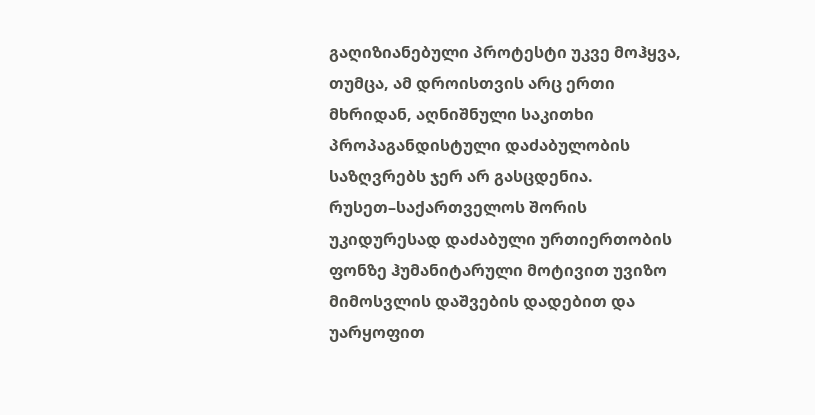გაღიზიანებული პროტესტი უკვე მოჰყვა, თუმცა, ამ დროისთვის არც ერთი მხრიდან, აღნიშნული საკითხი პროპაგანდისტული დაძაბულობის საზღვრებს ჯერ არ გასცდენია. რუსეთ–საქართველოს შორის უკიდურესად დაძაბული ურთიერთობის ფონზე ჰუმანიტარული მოტივით უვიზო მიმოსვლის დაშვების დადებით და უარყოფით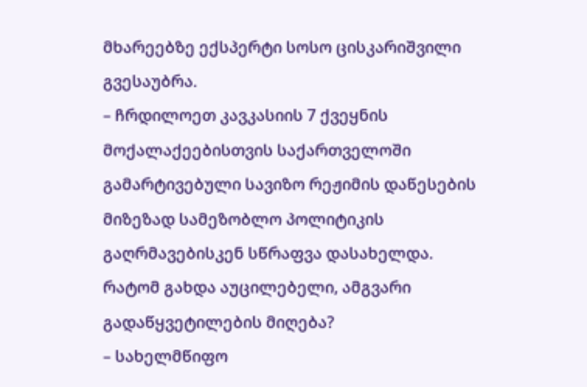მხარეებზე ექსპერტი სოსო ცისკარიშვილი გვესაუბრა.
– ჩრდილოეთ კავკასიის 7 ქვეყნის მოქალაქეებისთვის საქართველოში გამარტივებული სავიზო რეჟიმის დაწესების მიზეზად სამეზობლო პოლიტიკის გაღრმავებისკენ სწრაფვა დასახელდა. რატომ გახდა აუცილებელი, ამგვარი გადაწყვეტილების მიღება?
– სახელმწიფო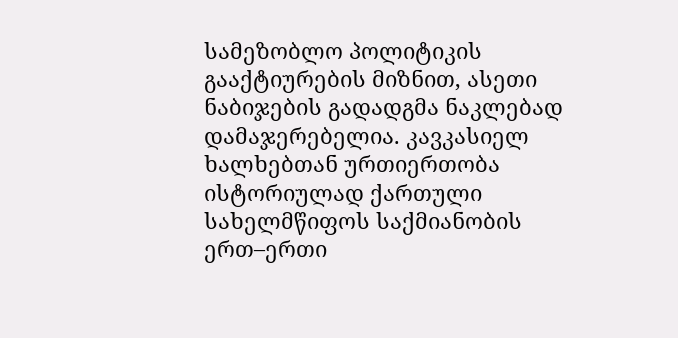სამეზობლო პოლიტიკის გააქტიურების მიზნით, ასეთი ნაბიჯების გადადგმა ნაკლებად დამაჯერებელია. კავკასიელ ხალხებთან ურთიერთობა ისტორიულად ქართული სახელმწიფოს საქმიანობის ერთ–ერთი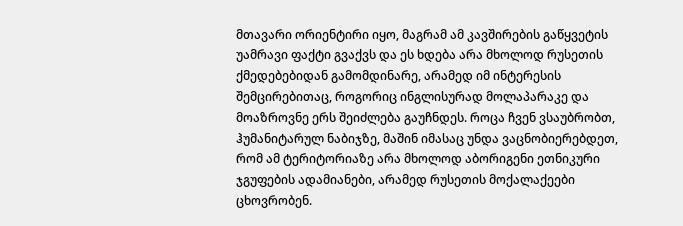მთავარი ორიენტირი იყო, მაგრამ ამ კავშირების გაწყვეტის უამრავი ფაქტი გვაქვს და ეს ხდება არა მხოლოდ რუსეთის ქმედებებიდან გამომდინარე, არამედ იმ ინტერესის შემცირებითაც, როგორიც ინგლისურად მოლაპარაკე და მოაზროვნე ერს შეიძლება გაუჩნდეს. როცა ჩვენ ვსაუბრობთ, ჰუმანიტარულ ნაბიჯზე, მაშინ იმასაც უნდა ვაცნობიერებდეთ, რომ ამ ტერიტორიაზე არა მხოლოდ აბორიგენი ეთნიკური ჯგუფების ადამიანები, არამედ რუსეთის მოქალაქეები ცხოვრობენ.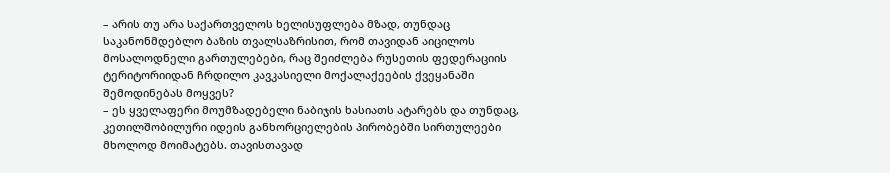– არის თუ არა საქართველოს ხელისუფლება მზად, თუნდაც საკანონმდებლო ბაზის თვალსაზრისით, რომ თავიდან აიცილოს მოსალოდნელი გართულებები, რაც შეიძლება რუსეთის ფედერაციის ტერიტორიიდან ჩრდილო კავკასიელი მოქალაქეების ქვეყანაში შემოდინებას მოყვეს?
– ეს ყველაფერი მოუმზადებელი ნაბიჯის ხასიათს ატარებს და თუნდაც, კეთილშობილური იდეის განხორციელების პირობებში სირთულეები მხოლოდ მოიმატებს. თავისთავად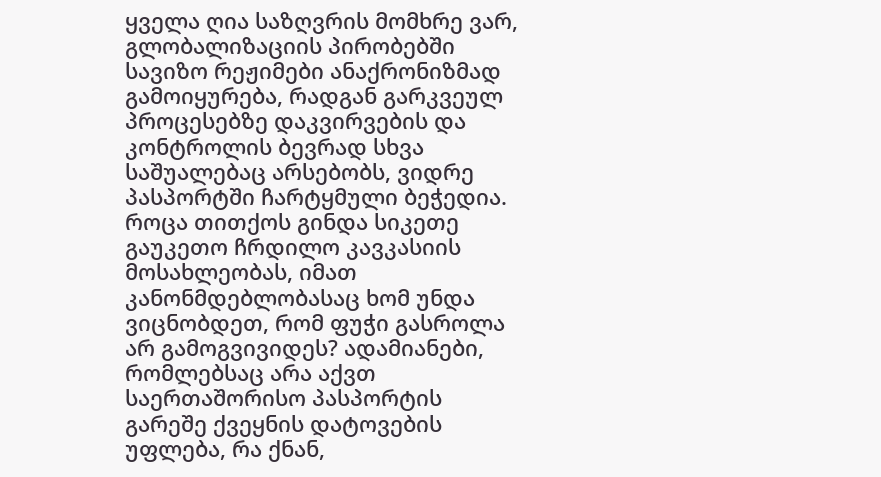ყველა ღია საზღვრის მომხრე ვარ, გლობალიზაციის პირობებში სავიზო რეჟიმები ანაქრონიზმად გამოიყურება, რადგან გარკვეულ პროცესებზე დაკვირვების და კონტროლის ბევრად სხვა საშუალებაც არსებობს, ვიდრე პასპორტში ჩარტყმული ბეჭედია. როცა თითქოს გინდა სიკეთე გაუკეთო ჩრდილო კავკასიის მოსახლეობას, იმათ კანონმდებლობასაც ხომ უნდა ვიცნობდეთ, რომ ფუჭი გასროლა არ გამოგვივიდეს? ადამიანები, რომლებსაც არა აქვთ საერთაშორისო პასპორტის გარეშე ქვეყნის დატოვების უფლება, რა ქნან,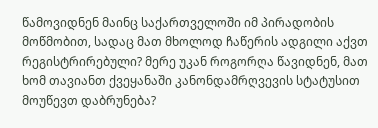წამოვიდნენ მაინც საქართველოში იმ პირადობის მოწმობით, სადაც მათ მხოლოდ ჩაწერის ადგილი აქვთ რეგისტრირებული? მერე უკან როგორღა წავიდნენ, მათ ხომ თავიანთ ქვეყანაში კანონდამრღვევის სტატუსით მოუწევთ დაბრუნება?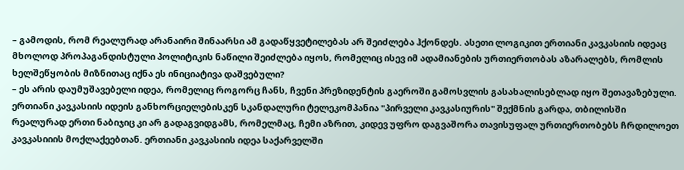– გამოდის, რომ რეალურად არანაირი შინაარსი ამ გადაწყვეტილებას არ შეიძლება ჰქონდეს. ასეთი ლოგიკით ერთიანი კავკასიის იდეაც მხოლოდ პროპაგანდისტული პოლიტიკის ნაწილი შეიძლება იყოს, რომელიც ისევ იმ ადამიანების ურთიერთობას აზარალებს, რომლის ხელშეწყობის მიზნითაც იქნა ეს ინიციატივა დაშვებული?
– ეს არის დაუმუშავებელი იდეა, რომელიც როგორც ჩანს, ჩვენი პრეზიდენტის გაეროში გამოსვლის გასახალისებლად იყო შეთავაზებული. ერთიანი კავკასიის იდეის განხორციელებისკენ სკანდალური ტელეკომპანია "პირველი კავკასიურის" შექმნის გარდა, თბილისში რეალურად ერთი ნაბიჯიც კი არ გადაგვიდგამს, რომელმაც, ჩემი აზრით, კიდევ უფრო დაგვაშორა თავისუფალ ურთიერთობებს ჩრდილოეთ კავკასიიის მოქლაქეებთან. ერთიანი კავკასიის იდეა საქარველში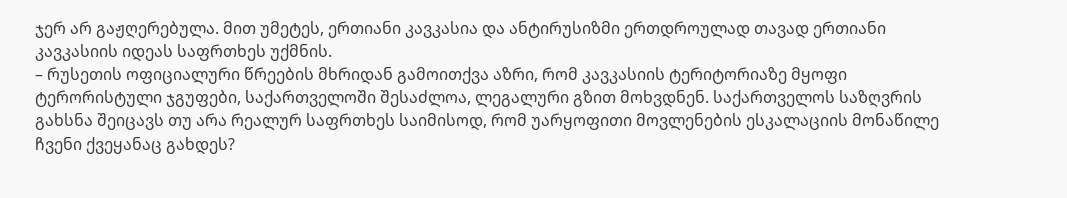ჯერ არ გაჟღერებულა. მით უმეტეს, ერთიანი კავკასია და ანტირუსიზმი ერთდროულად თავად ერთიანი კავკასიის იდეას საფრთხეს უქმნის.
– რუსეთის ოფიციალური წრეების მხრიდან გამოითქვა აზრი, რომ კავკასიის ტერიტორიაზე მყოფი ტერორისტული ჯგუფები, საქართველოში შესაძლოა, ლეგალური გზით მოხვდნენ. საქართველოს საზღვრის გახსნა შეიცავს თუ არა რეალურ საფრთხეს საიმისოდ, რომ უარყოფითი მოვლენების ესკალაციის მონაწილე ჩვენი ქვეყანაც გახდეს?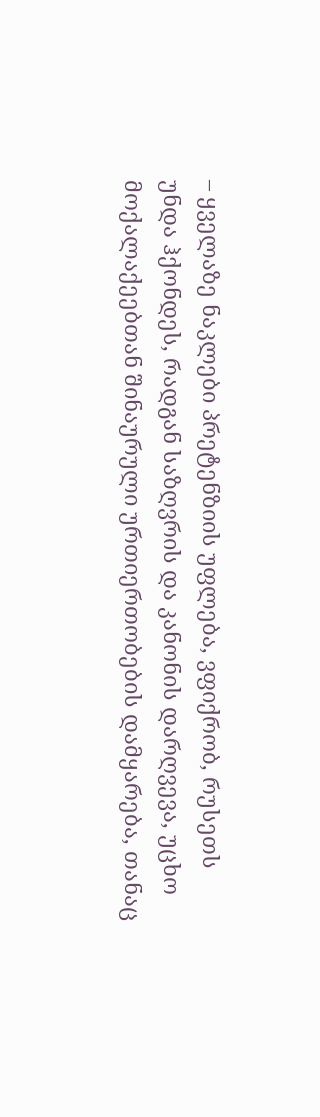– ყველაზე ნაკლები პრეტენზიის უფლება, ვფიქრობ, რუსეთს უნდა ჰქონდეს, რადგან საზღვრის და კანონის დარღვევა, უცხო მოქალაქეებთან შინაურული ურთიერთობების დამყარება, თანაც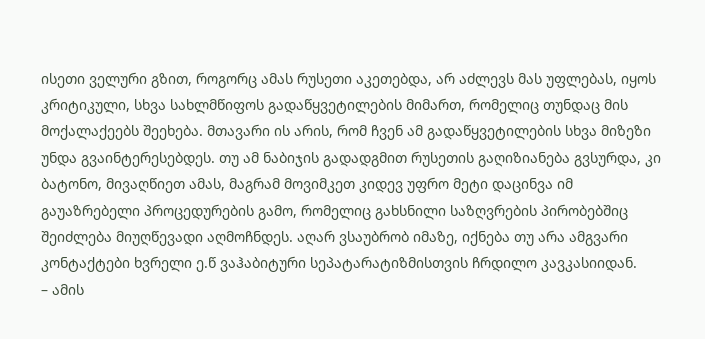ისეთი ველური გზით, როგორც ამას რუსეთი აკეთებდა, არ აძლევს მას უფლებას, იყოს კრიტიკული, სხვა სახლმწიფოს გადაწყვეტილების მიმართ, რომელიც თუნდაც მის მოქალაქეებს შეეხება. მთავარი ის არის, რომ ჩვენ ამ გადაწყვეტილების სხვა მიზეზი უნდა გვაინტერესებდეს. თუ ამ ნაბიჯის გადადგმით რუსეთის გაღიზიანება გვსურდა, კი ბატონო, მივაღწიეთ ამას, მაგრამ მოვიმკეთ კიდევ უფრო მეტი დაცინვა იმ გაუაზრებელი პროცედურების გამო, რომელიც გახსნილი საზღვრების პირობებშიც შეიძლება მიუღწევადი აღმოჩნდეს. აღარ ვსაუბრობ იმაზე, იქნება თუ არა ამგვარი კონტაქტები ხვრელი ე.წ ვაჰაბიტური სეპატარატიზმისთვის ჩრდილო კავკასიიდან.
– ამის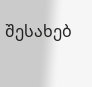შესახებ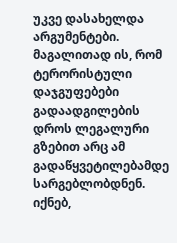უკვე დასახელდა არგუმენტები. მაგალითად ის, რომ ტერორისტული დაჯგუფებები გადაადგილების დროს ლეგალური გზებით არც ამ გადაწყვეტილებამდე სარგებლობდნენ. იქნებ,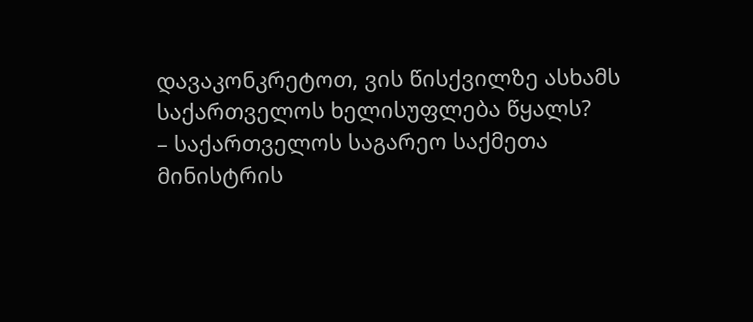დავაკონკრეტოთ, ვის წისქვილზე ასხამს საქართველოს ხელისუფლება წყალს?
– საქართველოს საგარეო საქმეთა მინისტრის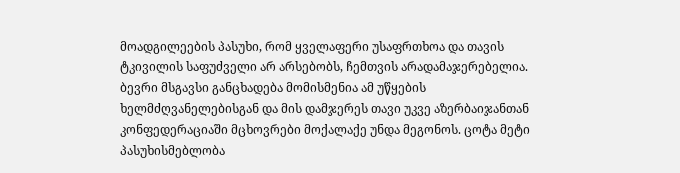მოადგილეების პასუხი, რომ ყველაფერი უსაფრთხოა და თავის ტკივილის საფუძველი არ არსებობს, ჩემთვის არადამაჯერებელია. ბევრი მსგავსი განცხადება მომისმენია ამ უწყების ხელმძღვანელებისგან და მის დამჯერეს თავი უკვე აზერბაიჯანთან კონფედერაციაში მცხოვრები მოქალაქე უნდა მეგონოს. ცოტა მეტი პასუხისმებლობა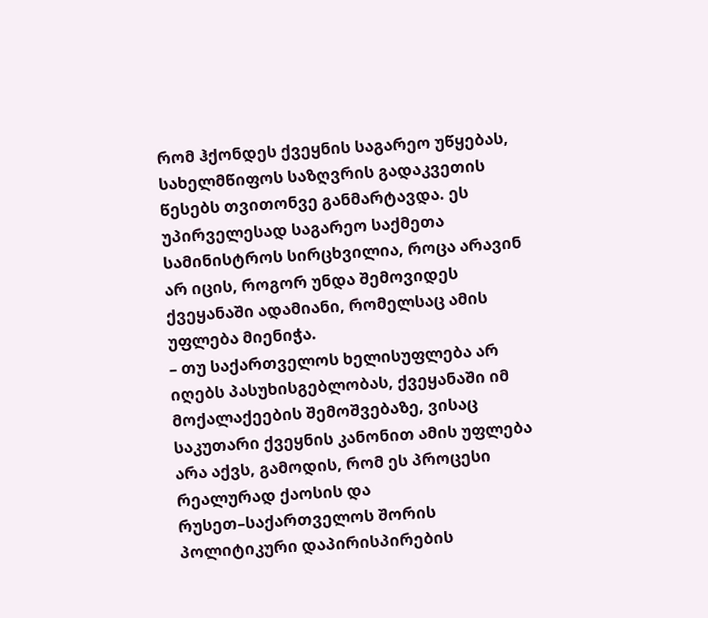რომ ჰქონდეს ქვეყნის საგარეო უწყებას, სახელმწიფოს საზღვრის გადაკვეთის წესებს თვითონვე განმარტავდა. ეს უპირველესად საგარეო საქმეთა სამინისტროს სირცხვილია, როცა არავინ არ იცის, როგორ უნდა შემოვიდეს ქვეყანაში ადამიანი, რომელსაც ამის უფლება მიენიჭა.
– თუ საქართველოს ხელისუფლება არ იღებს პასუხისგებლობას, ქვეყანაში იმ მოქალაქეების შემოშვებაზე, ვისაც საკუთარი ქვეყნის კანონით ამის უფლება არა აქვს, გამოდის, რომ ეს პროცესი რეალურად ქაოსის და რუსეთ–საქართველოს შორის პოლიტიკური დაპირისპირების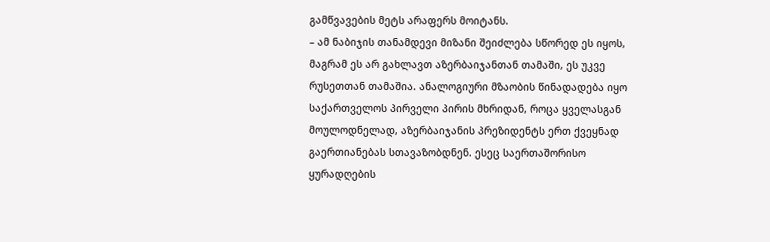გამწვავების მეტს არაფერს მოიტანს.
– ამ ნაბიჯის თანამდევი მიზანი შეიძლება სწორედ ეს იყოს, მაგრამ ეს არ გახლავთ აზერბაიჯანთან თამაში, ეს უკვე რუსეთთან თამაშია. ანალოგიური მზაობის წინადადება იყო საქართველოს პირველი პირის მხრიდან, როცა ყველასგან მოულოდნელად, აზერბაიჯანის პრეზიდენტს ერთ ქვეყნად გაერთიანებას სთავაზობდნენ. ესეც საერთაშორისო ყურადღების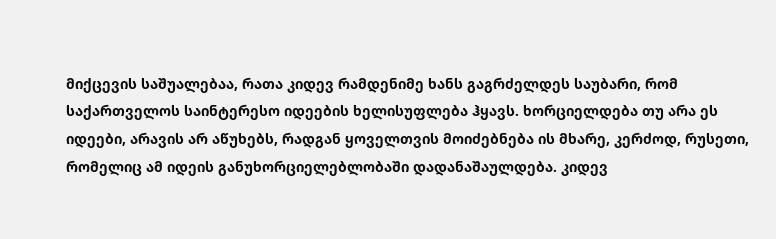მიქცევის საშუალებაა, რათა კიდევ რამდენიმე ხანს გაგრძელდეს საუბარი, რომ საქართველოს საინტერესო იდეების ხელისუფლება ჰყავს. ხორციელდება თუ არა ეს იდეები, არავის არ აწუხებს, რადგან ყოველთვის მოიძებნება ის მხარე, კერძოდ, რუსეთი, რომელიც ამ იდეის განუხორციელებლობაში დადანაშაულდება. კიდევ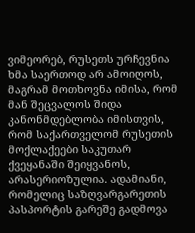ვიმეორებ, რუსეთს ურჩევნია ხმა საერთოდ არ ამოიღოს, მაგრამ მოთხოვნა იმისა, რომ მან შეცვალოს შიდა კანონმდებლობა იმისთვის, რომ საქართველომ რუსეთის მოქლაქეები საკუთარ ქვეყანაში შეიყვანოს, არასერიოზულია. ადამიანი, რომელიც საზღვარგარეთის პასპორტის გარეშე გადმოვა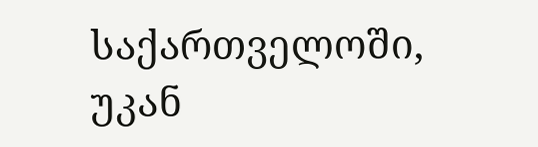საქართველოში, უკან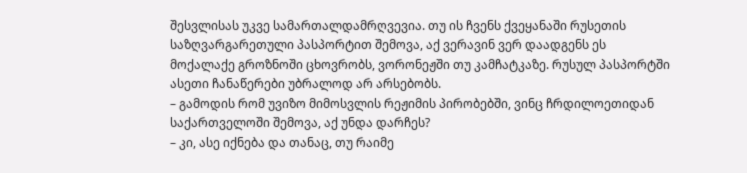შესვლისას უკვე სამართალდამრღვევია. თუ ის ჩვენს ქვეყანაში რუსეთის საზღვარგარეთული პასპორტით შემოვა, აქ ვერავინ ვერ დაადგენს ეს მოქალაქე გროზნოში ცხოვრობს, ვორონეჟში თუ კამჩატკაზე. რუსულ პასპორტში ასეთი ჩანაწერები უბრალოდ არ არსებობს.
– გამოდის რომ უვიზო მიმოსვლის რეჟიმის პირობებში, ვინც ჩრდილოეთიდან საქართველოში შემოვა, აქ უნდა დარჩეს?
– კი, ასე იქნება და თანაც, თუ რაიმე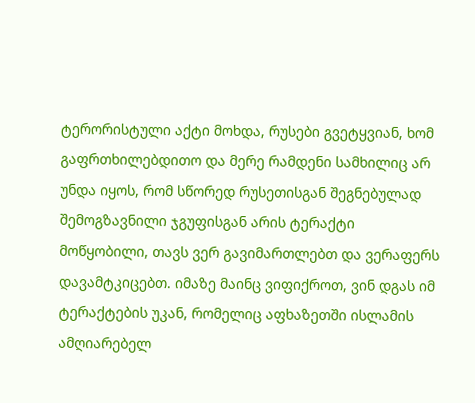ტერორისტული აქტი მოხდა, რუსები გვეტყვიან, ხომ გაფრთხილებდითო და მერე რამდენი სამხილიც არ უნდა იყოს, რომ სწორედ რუსეთისგან შეგნებულად შემოგზავნილი ჯგუფისგან არის ტერაქტი მოწყობილი, თავს ვერ გავიმართლებთ და ვერაფერს დავამტკიცებთ. იმაზე მაინც ვიფიქროთ, ვინ დგას იმ ტერაქტების უკან, რომელიც აფხაზეთში ისლამის ამღიარებელ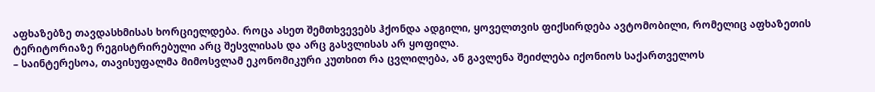აფხაზებზე თავდასხმისას ხორციელდება. როცა ასეთ შემთხვევებს ჰქონდა ადგილი, ყოველთვის ფიქსირდება ავტომობილი, რომელიც აფხაზეთის ტერიტორიაზე რეგისტრირებული არც შესვლისას და არც გასვლისას არ ყოფილა.
– საინტერესოა, თავისუფალმა მიმოსვლამ ეკონომიკური კუთხით რა ცვლილება, ან გავლენა შეიძლება იქონიოს საქართველოს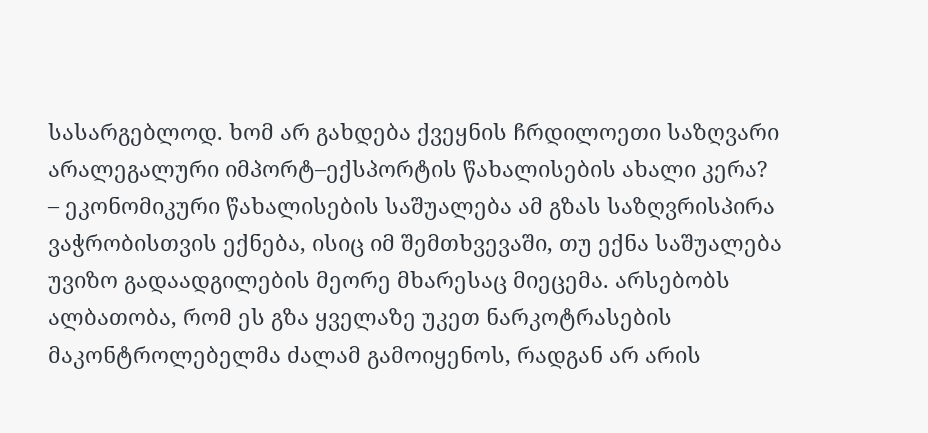სასარგებლოდ. ხომ არ გახდება ქვეყნის ჩრდილოეთი საზღვარი არალეგალური იმპორტ–ექსპორტის წახალისების ახალი კერა?
– ეკონომიკური წახალისების საშუალება ამ გზას საზღვრისპირა ვაჭრობისთვის ექნება, ისიც იმ შემთხვევაში, თუ ექნა საშუალება უვიზო გადაადგილების მეორე მხარესაც მიეცემა. არსებობს ალბათობა, რომ ეს გზა ყველაზე უკეთ ნარკოტრასების მაკონტროლებელმა ძალამ გამოიყენოს, რადგან არ არის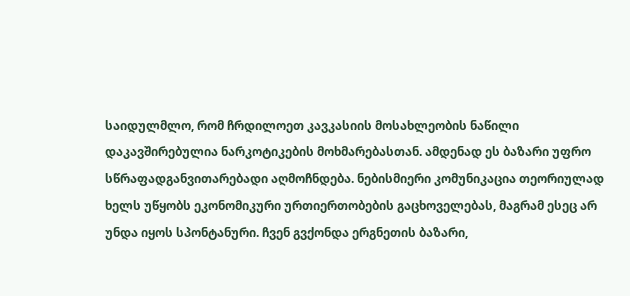საიდულმლო, რომ ჩრდილოეთ კავკასიის მოსახლეობის ნაწილი დაკავშირებულია ნარკოტიკების მოხმარებასთან. ამდენად ეს ბაზარი უფრო სწრაფადგანვითარებადი აღმოჩნდება. ნებისმიერი კომუნიკაცია თეორიულად ხელს უწყობს ეკონომიკური ურთიერთობების გაცხოველებას, მაგრამ ესეც არ უნდა იყოს სპონტანური. ჩვენ გვქონდა ერგნეთის ბაზარი,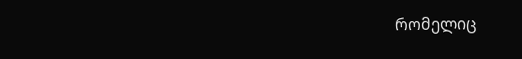რომელიც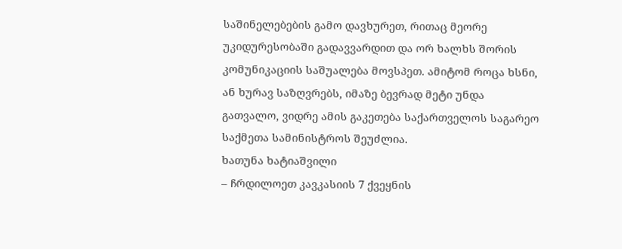საშინელებების გამო დავხურეთ, რითაც მეორე უკიდურესობაში გადავვარდით და ორ ხალხს შორის კომუნიკაციის საშუალება მოვსპეთ. ამიტომ როცა ხსნი, ან ხურავ საზღვრებს, იმაზე ბევრად მეტი უნდა გათვალო, ვიდრე ამის გაკეთება საქართველოს საგარეო საქმეთა სამინისტროს შეუძლია.
ხათუნა ხატიაშვილი
– ჩრდილოეთ კავკასიის 7 ქვეყნის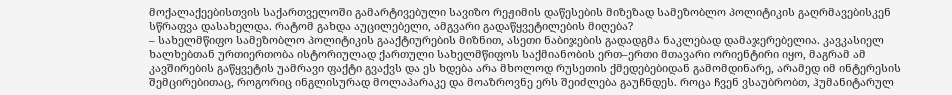მოქალაქეებისთვის საქართველოში გამარტივებული სავიზო რეჟიმის დაწესების მიზეზად სამეზობლო პოლიტიკის გაღრმავებისკენ სწრაფვა დასახელდა. რატომ გახდა აუცილებელი, ამგვარი გადაწყვეტილების მიღება?
– სახელმწიფო სამეზობლო პოლიტიკის გააქტიურების მიზნით, ასეთი ნაბიჯების გადადგმა ნაკლებად დამაჯერებელია. კავკასიელ ხალხებთან ურთიერთობა ისტორიულად ქართული სახელმწიფოს საქმიანობის ერთ–ერთი მთავარი ორიენტირი იყო, მაგრამ ამ კავშირების გაწყვეტის უამრავი ფაქტი გვაქვს და ეს ხდება არა მხოლოდ რუსეთის ქმედებებიდან გამომდინარე, არამედ იმ ინტერესის შემცირებითაც, როგორიც ინგლისურად მოლაპარაკე და მოაზროვნე ერს შეიძლება გაუჩნდეს. როცა ჩვენ ვსაუბრობთ, ჰუმანიტარულ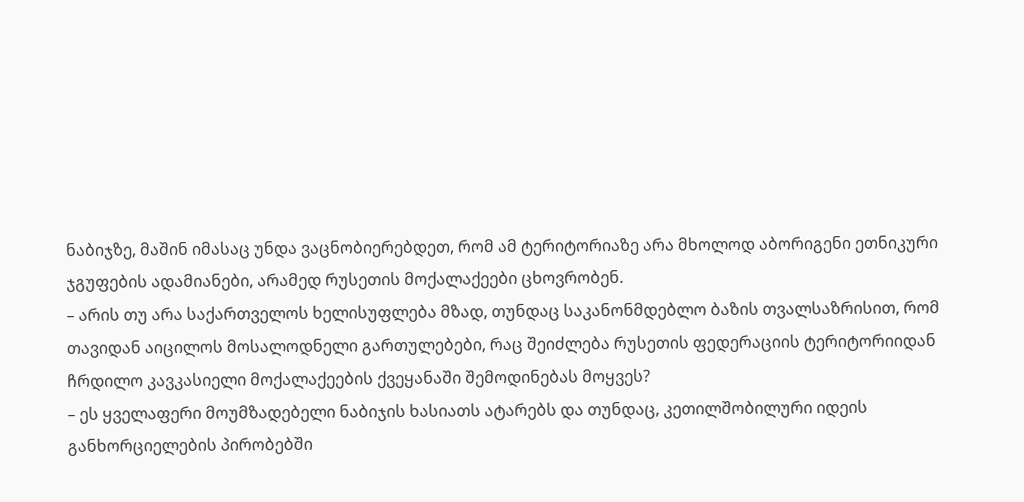ნაბიჯზე, მაშინ იმასაც უნდა ვაცნობიერებდეთ, რომ ამ ტერიტორიაზე არა მხოლოდ აბორიგენი ეთნიკური ჯგუფების ადამიანები, არამედ რუსეთის მოქალაქეები ცხოვრობენ.
– არის თუ არა საქართველოს ხელისუფლება მზად, თუნდაც საკანონმდებლო ბაზის თვალსაზრისით, რომ თავიდან აიცილოს მოსალოდნელი გართულებები, რაც შეიძლება რუსეთის ფედერაციის ტერიტორიიდან ჩრდილო კავკასიელი მოქალაქეების ქვეყანაში შემოდინებას მოყვეს?
– ეს ყველაფერი მოუმზადებელი ნაბიჯის ხასიათს ატარებს და თუნდაც, კეთილშობილური იდეის განხორციელების პირობებში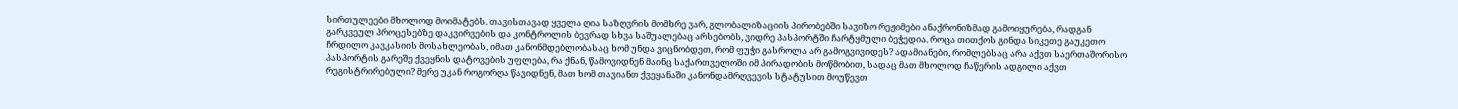სირთულეები მხოლოდ მოიმატებს. თავისთავად ყველა ღია საზღვრის მომხრე ვარ, გლობალიზაციის პირობებში სავიზო რეჟიმები ანაქრონიზმად გამოიყურება, რადგან გარკვეულ პროცესებზე დაკვირვების და კონტროლის ბევრად სხვა საშუალებაც არსებობს, ვიდრე პასპორტში ჩარტყმული ბეჭედია. როცა თითქოს გინდა სიკეთე გაუკეთო ჩრდილო კავკასიის მოსახლეობას, იმათ კანონმდებლობასაც ხომ უნდა ვიცნობდეთ, რომ ფუჭი გასროლა არ გამოგვივიდეს? ადამიანები, რომლებსაც არა აქვთ საერთაშორისო პასპორტის გარეშე ქვეყნის დატოვების უფლება, რა ქნან, წამოვიდნენ მაინც საქართველოში იმ პირადობის მოწმობით, სადაც მათ მხოლოდ ჩაწერის ადგილი აქვთ რეგისტრირებული? მერე უკან როგორღა წავიდნენ, მათ ხომ თავიანთ ქვეყანაში კანონდამრღვევის სტატუსით მოუწევთ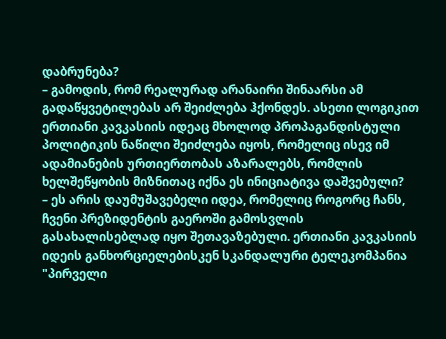დაბრუნება?
– გამოდის, რომ რეალურად არანაირი შინაარსი ამ გადაწყვეტილებას არ შეიძლება ჰქონდეს. ასეთი ლოგიკით ერთიანი კავკასიის იდეაც მხოლოდ პროპაგანდისტული პოლიტიკის ნაწილი შეიძლება იყოს, რომელიც ისევ იმ ადამიანების ურთიერთობას აზარალებს, რომლის ხელშეწყობის მიზნითაც იქნა ეს ინიციატივა დაშვებული?
– ეს არის დაუმუშავებელი იდეა, რომელიც როგორც ჩანს, ჩვენი პრეზიდენტის გაეროში გამოსვლის გასახალისებლად იყო შეთავაზებული. ერთიანი კავკასიის იდეის განხორციელებისკენ სკანდალური ტელეკომპანია "პირველი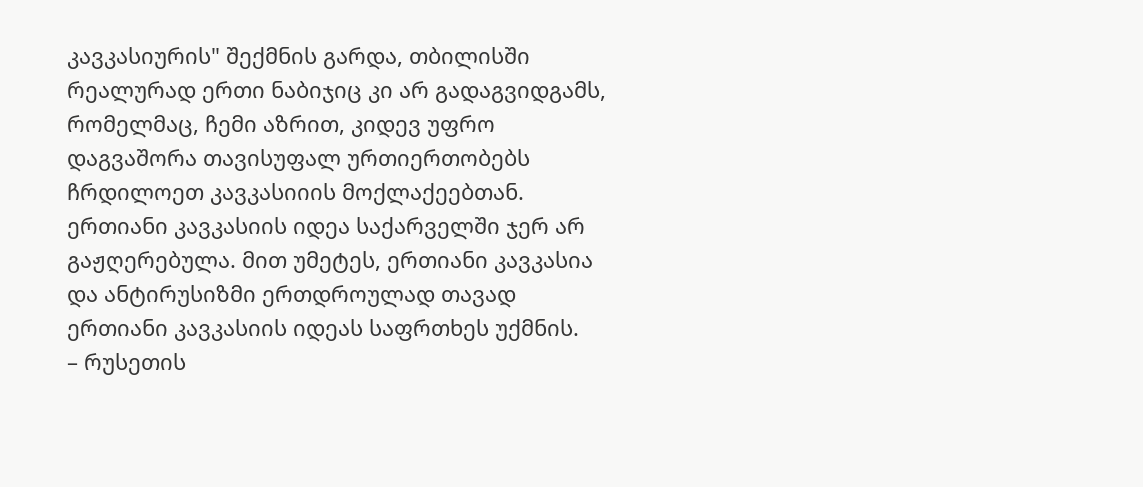კავკასიურის" შექმნის გარდა, თბილისში რეალურად ერთი ნაბიჯიც კი არ გადაგვიდგამს, რომელმაც, ჩემი აზრით, კიდევ უფრო დაგვაშორა თავისუფალ ურთიერთობებს ჩრდილოეთ კავკასიიის მოქლაქეებთან. ერთიანი კავკასიის იდეა საქარველში ჯერ არ გაჟღერებულა. მით უმეტეს, ერთიანი კავკასია და ანტირუსიზმი ერთდროულად თავად ერთიანი კავკასიის იდეას საფრთხეს უქმნის.
– რუსეთის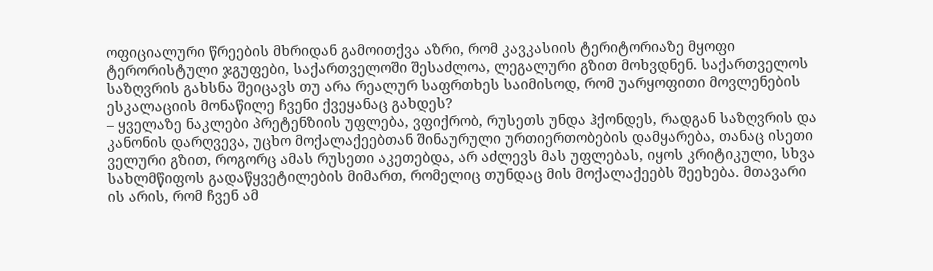ოფიციალური წრეების მხრიდან გამოითქვა აზრი, რომ კავკასიის ტერიტორიაზე მყოფი ტერორისტული ჯგუფები, საქართველოში შესაძლოა, ლეგალური გზით მოხვდნენ. საქართველოს საზღვრის გახსნა შეიცავს თუ არა რეალურ საფრთხეს საიმისოდ, რომ უარყოფითი მოვლენების ესკალაციის მონაწილე ჩვენი ქვეყანაც გახდეს?
– ყველაზე ნაკლები პრეტენზიის უფლება, ვფიქრობ, რუსეთს უნდა ჰქონდეს, რადგან საზღვრის და კანონის დარღვევა, უცხო მოქალაქეებთან შინაურული ურთიერთობების დამყარება, თანაც ისეთი ველური გზით, როგორც ამას რუსეთი აკეთებდა, არ აძლევს მას უფლებას, იყოს კრიტიკული, სხვა სახლმწიფოს გადაწყვეტილების მიმართ, რომელიც თუნდაც მის მოქალაქეებს შეეხება. მთავარი ის არის, რომ ჩვენ ამ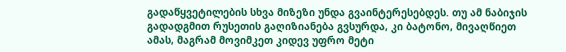გადაწყვეტილების სხვა მიზეზი უნდა გვაინტერესებდეს. თუ ამ ნაბიჯის გადადგმით რუსეთის გაღიზიანება გვსურდა, კი ბატონო, მივაღწიეთ ამას, მაგრამ მოვიმკეთ კიდევ უფრო მეტი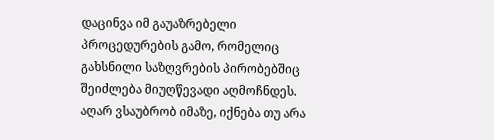დაცინვა იმ გაუაზრებელი პროცედურების გამო, რომელიც გახსნილი საზღვრების პირობებშიც შეიძლება მიუღწევადი აღმოჩნდეს. აღარ ვსაუბრობ იმაზე, იქნება თუ არა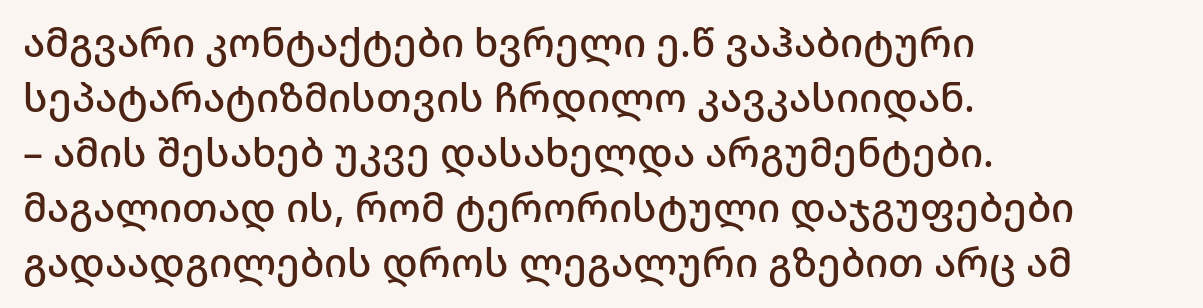ამგვარი კონტაქტები ხვრელი ე.წ ვაჰაბიტური სეპატარატიზმისთვის ჩრდილო კავკასიიდან.
– ამის შესახებ უკვე დასახელდა არგუმენტები. მაგალითად ის, რომ ტერორისტული დაჯგუფებები გადაადგილების დროს ლეგალური გზებით არც ამ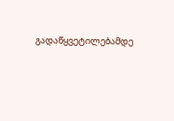გადაწყვეტილებამდე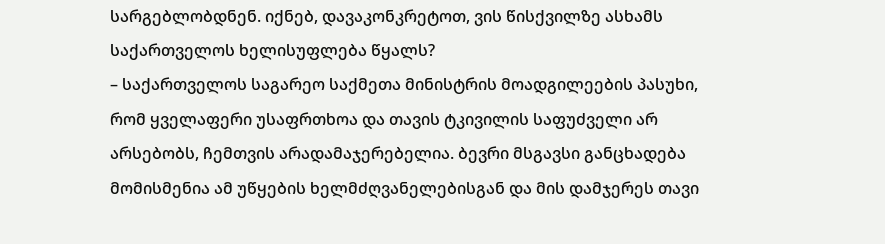სარგებლობდნენ. იქნებ, დავაკონკრეტოთ, ვის წისქვილზე ასხამს საქართველოს ხელისუფლება წყალს?
– საქართველოს საგარეო საქმეთა მინისტრის მოადგილეების პასუხი, რომ ყველაფერი უსაფრთხოა და თავის ტკივილის საფუძველი არ არსებობს, ჩემთვის არადამაჯერებელია. ბევრი მსგავსი განცხადება მომისმენია ამ უწყების ხელმძღვანელებისგან და მის დამჯერეს თავი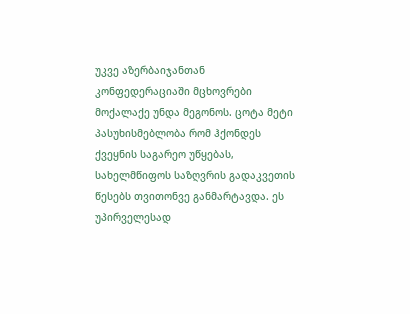უკვე აზერბაიჯანთან კონფედერაციაში მცხოვრები მოქალაქე უნდა მეგონოს. ცოტა მეტი პასუხისმებლობა რომ ჰქონდეს ქვეყნის საგარეო უწყებას, სახელმწიფოს საზღვრის გადაკვეთის წესებს თვითონვე განმარტავდა. ეს უპირველესად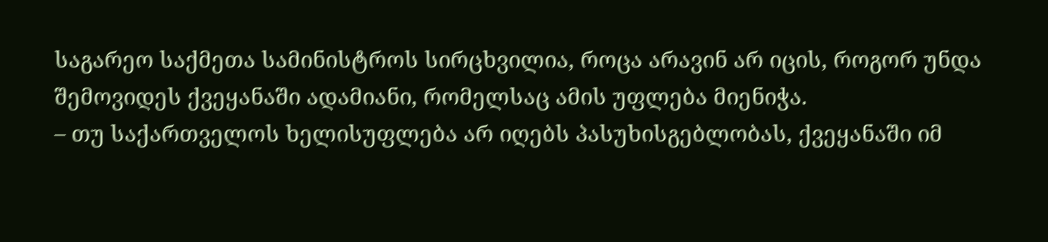საგარეო საქმეთა სამინისტროს სირცხვილია, როცა არავინ არ იცის, როგორ უნდა შემოვიდეს ქვეყანაში ადამიანი, რომელსაც ამის უფლება მიენიჭა.
– თუ საქართველოს ხელისუფლება არ იღებს პასუხისგებლობას, ქვეყანაში იმ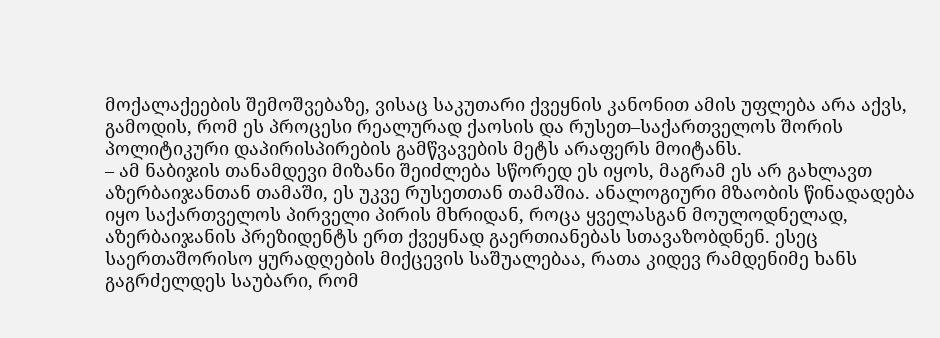მოქალაქეების შემოშვებაზე, ვისაც საკუთარი ქვეყნის კანონით ამის უფლება არა აქვს, გამოდის, რომ ეს პროცესი რეალურად ქაოსის და რუსეთ–საქართველოს შორის პოლიტიკური დაპირისპირების გამწვავების მეტს არაფერს მოიტანს.
– ამ ნაბიჯის თანამდევი მიზანი შეიძლება სწორედ ეს იყოს, მაგრამ ეს არ გახლავთ აზერბაიჯანთან თამაში, ეს უკვე რუსეთთან თამაშია. ანალოგიური მზაობის წინადადება იყო საქართველოს პირველი პირის მხრიდან, როცა ყველასგან მოულოდნელად, აზერბაიჯანის პრეზიდენტს ერთ ქვეყნად გაერთიანებას სთავაზობდნენ. ესეც საერთაშორისო ყურადღების მიქცევის საშუალებაა, რათა კიდევ რამდენიმე ხანს გაგრძელდეს საუბარი, რომ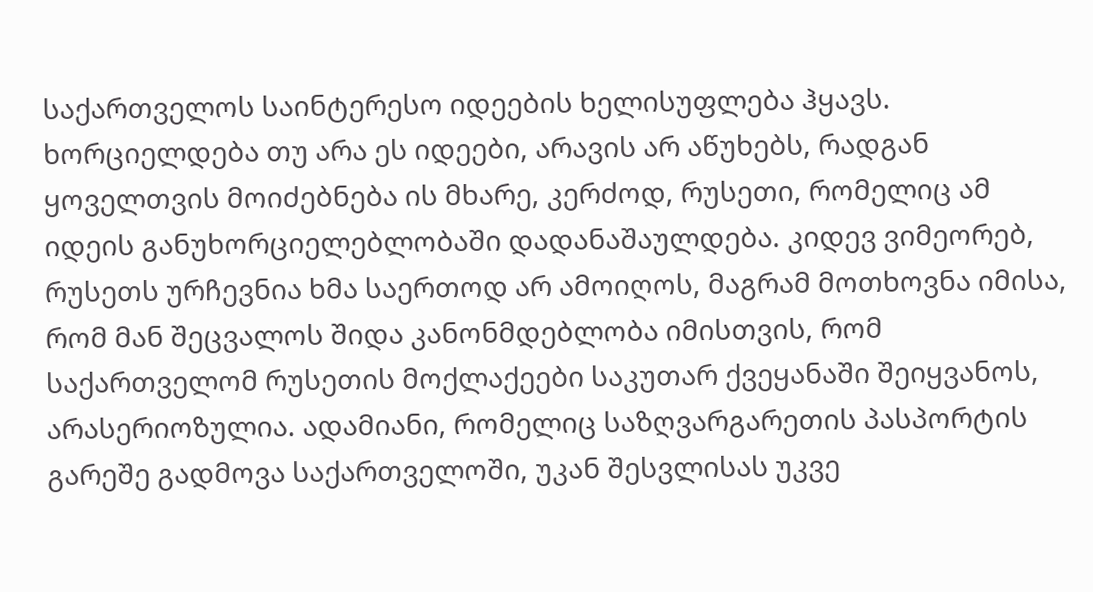საქართველოს საინტერესო იდეების ხელისუფლება ჰყავს. ხორციელდება თუ არა ეს იდეები, არავის არ აწუხებს, რადგან ყოველთვის მოიძებნება ის მხარე, კერძოდ, რუსეთი, რომელიც ამ იდეის განუხორციელებლობაში დადანაშაულდება. კიდევ ვიმეორებ, რუსეთს ურჩევნია ხმა საერთოდ არ ამოიღოს, მაგრამ მოთხოვნა იმისა, რომ მან შეცვალოს შიდა კანონმდებლობა იმისთვის, რომ საქართველომ რუსეთის მოქლაქეები საკუთარ ქვეყანაში შეიყვანოს, არასერიოზულია. ადამიანი, რომელიც საზღვარგარეთის პასპორტის გარეშე გადმოვა საქართველოში, უკან შესვლისას უკვე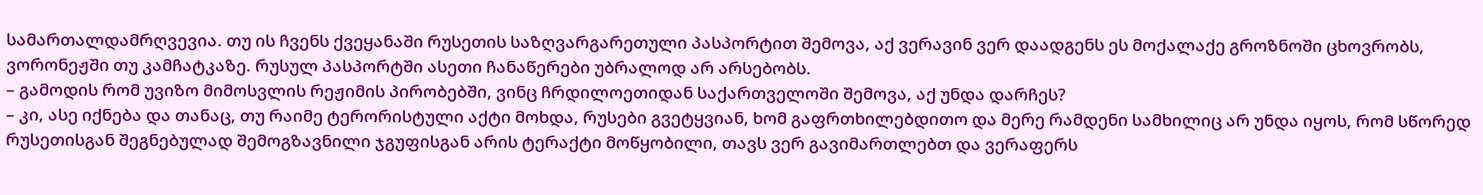სამართალდამრღვევია. თუ ის ჩვენს ქვეყანაში რუსეთის საზღვარგარეთული პასპორტით შემოვა, აქ ვერავინ ვერ დაადგენს ეს მოქალაქე გროზნოში ცხოვრობს, ვორონეჟში თუ კამჩატკაზე. რუსულ პასპორტში ასეთი ჩანაწერები უბრალოდ არ არსებობს.
– გამოდის რომ უვიზო მიმოსვლის რეჟიმის პირობებში, ვინც ჩრდილოეთიდან საქართველოში შემოვა, აქ უნდა დარჩეს?
– კი, ასე იქნება და თანაც, თუ რაიმე ტერორისტული აქტი მოხდა, რუსები გვეტყვიან, ხომ გაფრთხილებდითო და მერე რამდენი სამხილიც არ უნდა იყოს, რომ სწორედ რუსეთისგან შეგნებულად შემოგზავნილი ჯგუფისგან არის ტერაქტი მოწყობილი, თავს ვერ გავიმართლებთ და ვერაფერს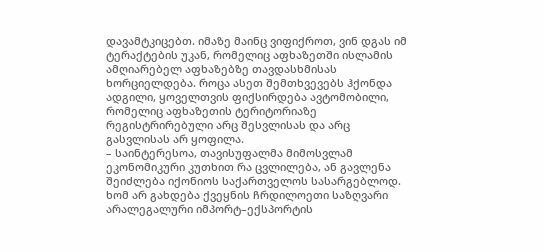დავამტკიცებთ. იმაზე მაინც ვიფიქროთ, ვინ დგას იმ ტერაქტების უკან, რომელიც აფხაზეთში ისლამის ამღიარებელ აფხაზებზე თავდასხმისას ხორციელდება. როცა ასეთ შემთხვევებს ჰქონდა ადგილი, ყოველთვის ფიქსირდება ავტომობილი, რომელიც აფხაზეთის ტერიტორიაზე რეგისტრირებული არც შესვლისას და არც გასვლისას არ ყოფილა.
– საინტერესოა, თავისუფალმა მიმოსვლამ ეკონომიკური კუთხით რა ცვლილება, ან გავლენა შეიძლება იქონიოს საქართველოს სასარგებლოდ. ხომ არ გახდება ქვეყნის ჩრდილოეთი საზღვარი არალეგალური იმპორტ–ექსპორტის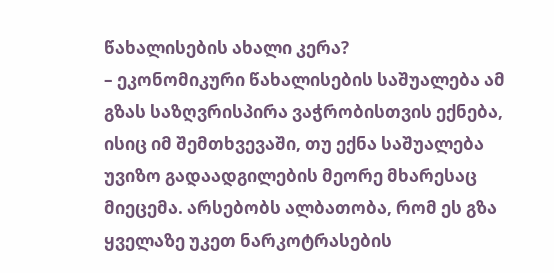წახალისების ახალი კერა?
– ეკონომიკური წახალისების საშუალება ამ გზას საზღვრისპირა ვაჭრობისთვის ექნება, ისიც იმ შემთხვევაში, თუ ექნა საშუალება უვიზო გადაადგილების მეორე მხარესაც მიეცემა. არსებობს ალბათობა, რომ ეს გზა ყველაზე უკეთ ნარკოტრასების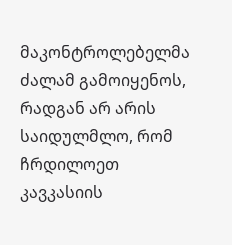მაკონტროლებელმა ძალამ გამოიყენოს, რადგან არ არის საიდულმლო, რომ ჩრდილოეთ კავკასიის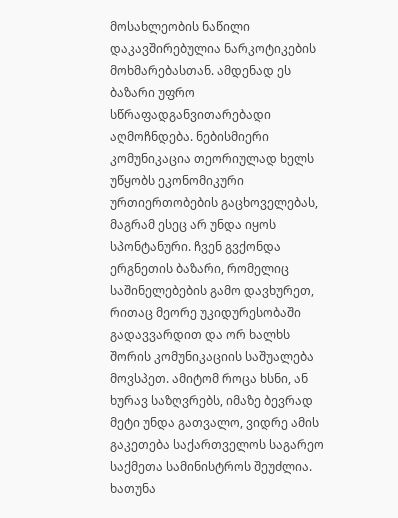მოსახლეობის ნაწილი დაკავშირებულია ნარკოტიკების მოხმარებასთან. ამდენად ეს ბაზარი უფრო სწრაფადგანვითარებადი აღმოჩნდება. ნებისმიერი კომუნიკაცია თეორიულად ხელს უწყობს ეკონომიკური ურთიერთობების გაცხოველებას, მაგრამ ესეც არ უნდა იყოს სპონტანური. ჩვენ გვქონდა ერგნეთის ბაზარი, რომელიც საშინელებების გამო დავხურეთ, რითაც მეორე უკიდურესობაში გადავვარდით და ორ ხალხს შორის კომუნიკაციის საშუალება მოვსპეთ. ამიტომ როცა ხსნი, ან ხურავ საზღვრებს, იმაზე ბევრად მეტი უნდა გათვალო, ვიდრე ამის გაკეთება საქართველოს საგარეო საქმეთა სამინისტროს შეუძლია.
ხათუნა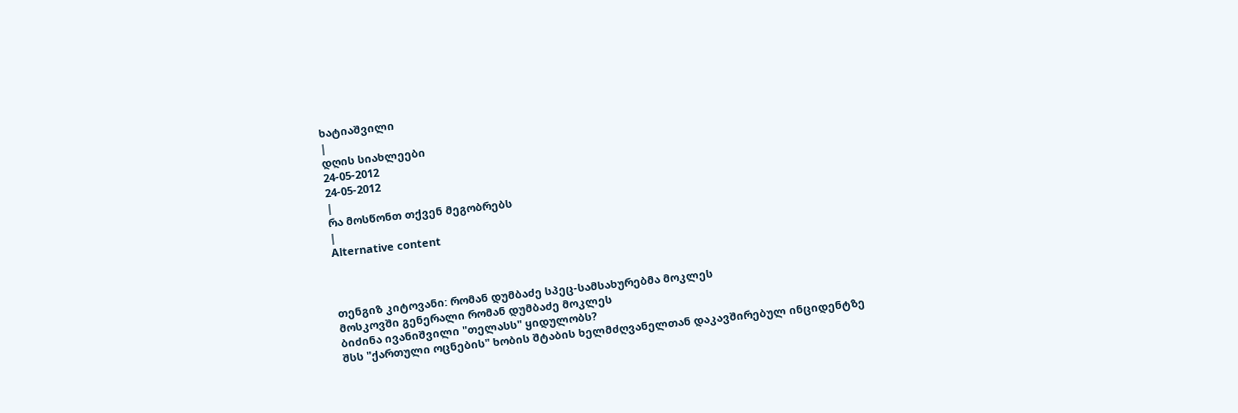ხატიაშვილი
|
დღის სიახლეები
24-05-2012
24-05-2012
|
რა მოსწონთ თქვენ მეგობრებს
|
Alternative content



თენგიზ კიტოვანი: რომან დუმბაძე სპეც-სამსახურებმა მოკლეს
მოსკოვში გენერალი რომან დუმბაძე მოკლეს
ბიძინა ივანიშვილი "თელასს" ყიდულობს?
შსს "ქართული ოცნების" ხობის შტაბის ხელმძღვანელთან დაკავშირებულ ინციდენტზე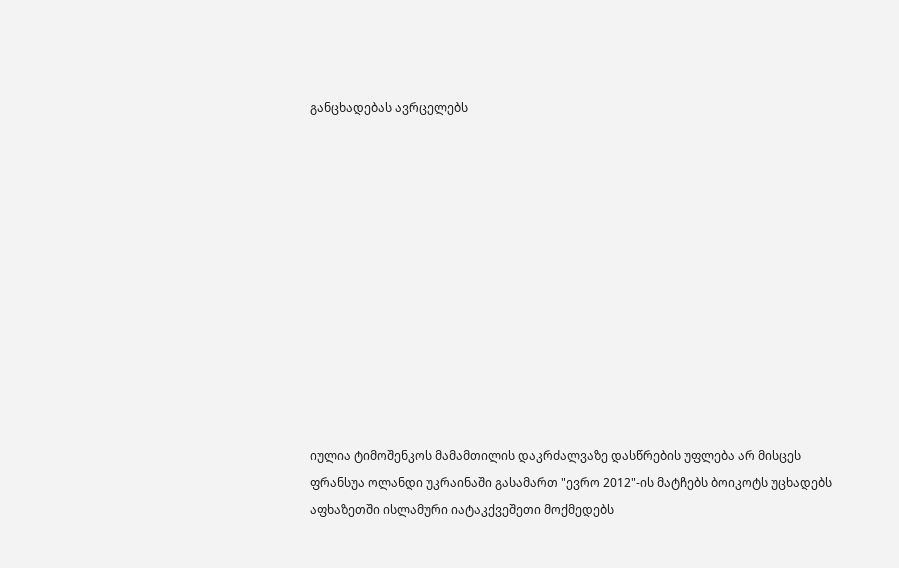განცხადებას ავრცელებს












იულია ტიმოშენკოს მამამთილის დაკრძალვაზე დასწრების უფლება არ მისცეს
ფრანსუა ოლანდი უკრაინაში გასამართ "ევრო 2012"-ის მატჩებს ბოიკოტს უცხადებს
აფხაზეთში ისლამური იატაკქვეშეთი მოქმედებს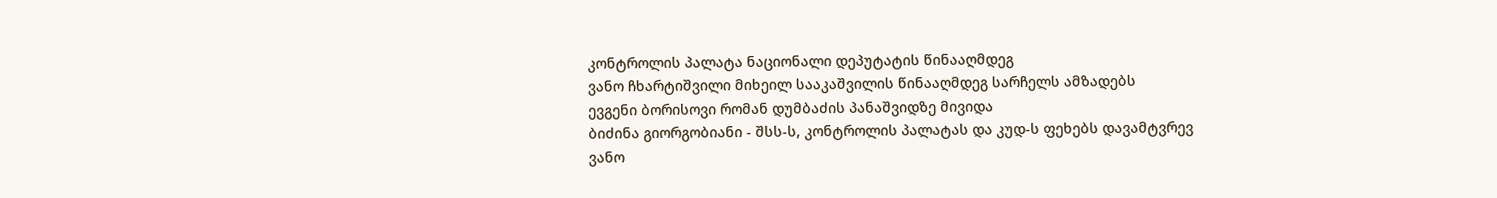კონტროლის პალატა ნაციონალი დეპუტატის წინააღმდეგ
ვანო ჩხარტიშვილი მიხეილ სააკაშვილის წინააღმდეგ სარჩელს ამზადებს
ევგენი ბორისოვი რომან დუმბაძის პანაშვიდზე მივიდა
ბიძინა გიორგობიანი - შსს-ს, კონტროლის პალატას და კუდ-ს ფეხებს დავამტვრევ
ვანო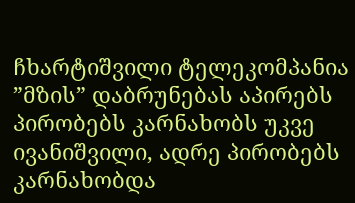ჩხარტიშვილი ტელეკომპანია ”მზის” დაბრუნებას აპირებს
პირობებს კარნახობს უკვე ივანიშვილი, ადრე პირობებს კარნახობდა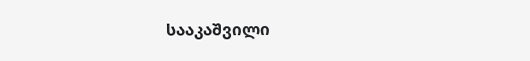სააკაშვილი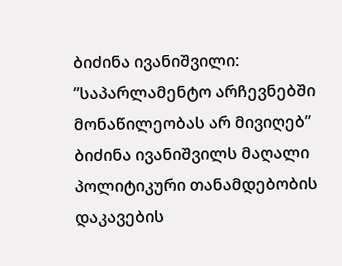ბიძინა ივანიშვილი: ”საპარლამენტო არჩევნებში მონაწილეობას არ მივიღებ”
ბიძინა ივანიშვილს მაღალი პოლიტიკური თანამდებობის დაკავების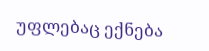უფლებაც ექნება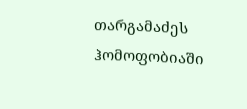თარგამაძეს ჰომოფობიაში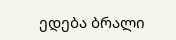ედება ბრალი